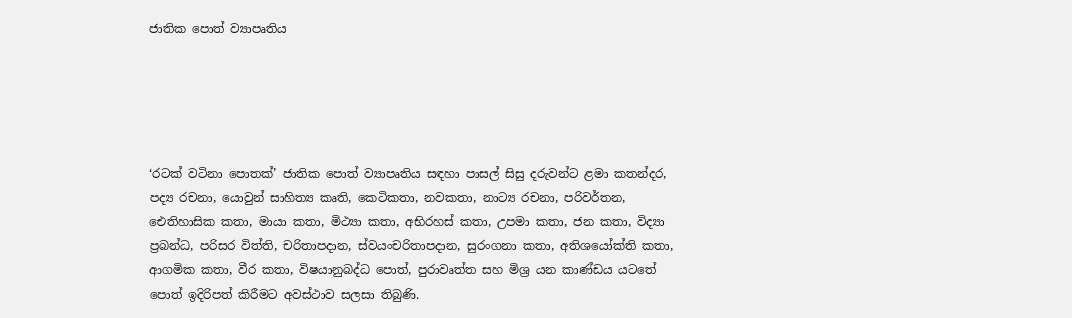ජාතික පොත් ව්‍යාපෘතිය





‘රටක් වටිනා පොතක්’ ජාතික පොත් ව්‍යාපෘතිය සඳහා පාසල් සිසු දරුවන්ට ළමා කතන්දර, පද්‍ය රචනා, යොවුන් සාහිත්‍ය කෘති, කෙටිකතා, නවකතා, නාට්‍ය රචනා, පරිවර්තන, ඓතිහාසික කතා, මායා කතා, මිථ්‍යා කතා, අභිරහස් කතා, උපමා කතා, ජන කතා, විද්‍යා ප්‍රබන්ධ, පරිසර විත්ති, චරිතාපදාන, ස්වයංචරිතාපදාන, සුරංගනා කතා, අතිශයෝක්ති කතා, ආගමික කතා, වීර කතා, විෂයානුබද්ධ පොත්, පුරාවෘත්ත සහ මිශ්‍ර යන කාණ්ඩය යටතේ පොත් ඉදිරිපත් කිරීමට අවස්ථාව සලසා තිබුණි.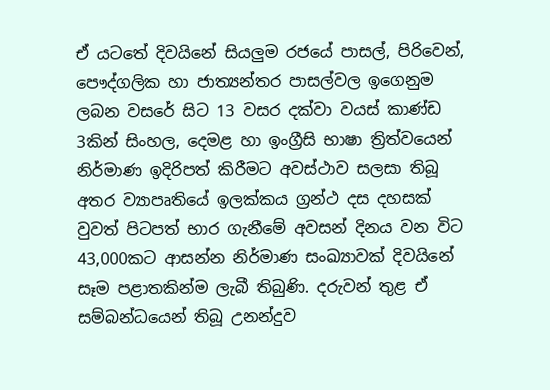ඒ යටතේ දිවයිනේ සියලුම රජයේ පාසල්, පිරිවෙන්, පෞද්ගලික හා ජාත්‍යන්තර පාසල්වල ඉගෙනුම ලබන වසරේ සිට 13 වසර දක්වා වයස් කාණ්ඩ 3කින් සිංහල, දෙමළ හා ඉංග්‍රීසි භාෂා ත්‍රිත්වයෙන් නිර්මාණ ඉදිරිපත් කිරීමට අවස්ථාව සලසා තිබූ අතර ව්‍යාපෘතියේ ඉලක්කය ග්‍රන්ථ දස දහසක් වුවත් පිටපත් භාර ගැනීමේ අවසන් දිනය වන විට 43,000කට ආසන්න නිර්මාණ සංඛ්‍යාවක් දිවයිනේ සෑම පළාතකින්ම ලැබී තිබුණි. දරුවන් තුළ ඒ සම්බන්ධයෙන් තිබූ උනන්දුව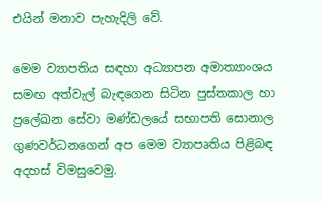එයින් මනාව පැහැදිලි වේ.

මෙම ව්‍යාපතිය සඳහා අධ්‍යාපන අමාත්‍යාංශය සමඟ අත්වැල් බැඳගෙන සිටින පුස්තකාල හා ප්‍රලේඛන සේවා මණ්ඩලයේ සභාපති සොනාල ගුණවර්ධනගෙන් අප මෙම ව්‍යාපෘතිය පිළිබඳ අදහස් විමසුවෙමු.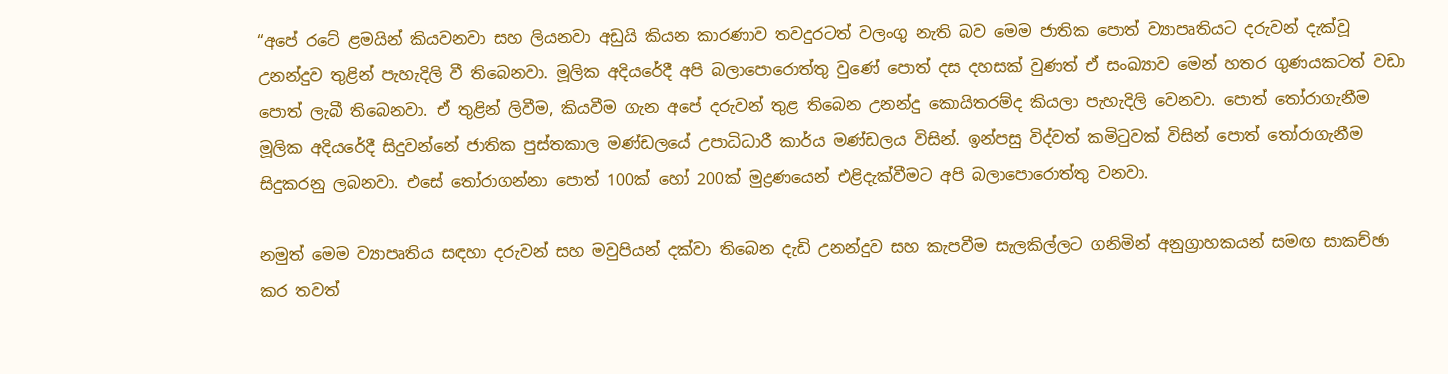“අපේ රටේ ළමයින් කියවනවා සහ ලියනවා අඩුයි කියන කාරණාව තවදුරටත් වලංගු නැති බව මෙම ජාතික පොත් ව්‍යාපෘතියට දරුවන් දැක්වූ උනන්දුව තුළින් පැහැදිලි වී තිබෙනවා. මූලික අදියරේදී අපි බලාපොරොත්තු වුණේ පොත් දස දහසක් වුණත් ඒ සංඛ්‍යාව මෙන් හතර ගුණයකටත් වඩා පොත් ලැබී තිබෙනවා. ඒ තුළින් ලිවීම, කියවීම ගැන අපේ දරුවන් තුළ තිබෙන උනන්දු කොයිතරම්ද කියලා පැහැදිලි වෙනවා. පොත් තෝරාගැනීම මූලික අදියරේදී සිදුවන්නේ ජාතික පුස්තකාල මණ්ඩලයේ උපාධිධාරී කාර්ය මණ්ඩලය විසින්. ඉන්පසු විද්වත් කමිටුවක් විසින් පොත් තෝරාගැනීම සිදුකරනු ලබනවා. එසේ තෝරාගන්නා පොත් 100ක් හෝ 200ක් මුද්‍රණයෙන් එළිදැක්වීමට අපි බලාපොරොත්තු වනවා.

නමුත් මෙම ව්‍යාපෘතිය සඳහා දරුවන් සහ මවුපියන් දක්වා තිබෙන දැඩි උනන්දුව සහ කැපවීම සැලකිල්ලට ගනිමින් අනුග්‍රාහකයන් සමඟ සාකච්ඡා කර තවත්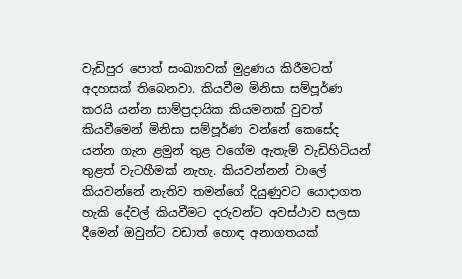වැඩිපුර පොත් සංඛ්‍යාවක් මුද්‍රණය කිරීමටත් අදහසක් තිබෙනවා. කියවීම මිනිසා සම්පූර්ණ කරයි යන්න සාම්ප්‍රදායික කියමනක් වුවත් කියවීමෙන් මිනිසා සම්පූර්ණ වන්නේ කෙසේද යන්න ගැන ළමුන් තුළ වගේම ඇතැම් වැඩිහිටියන් තුළත් වැටහීමක් නැහැ. කියවන්නන් වාලේ කියවන්නේ නැතිව තමන්ගේ දියුණුවට යොදාගත හැකි දේවල් කියවීමට දරුවන්ට අවස්ථාව සලසා දීමෙන් ඔවුන්ට වඩාත් හොඳ අනාගතයක්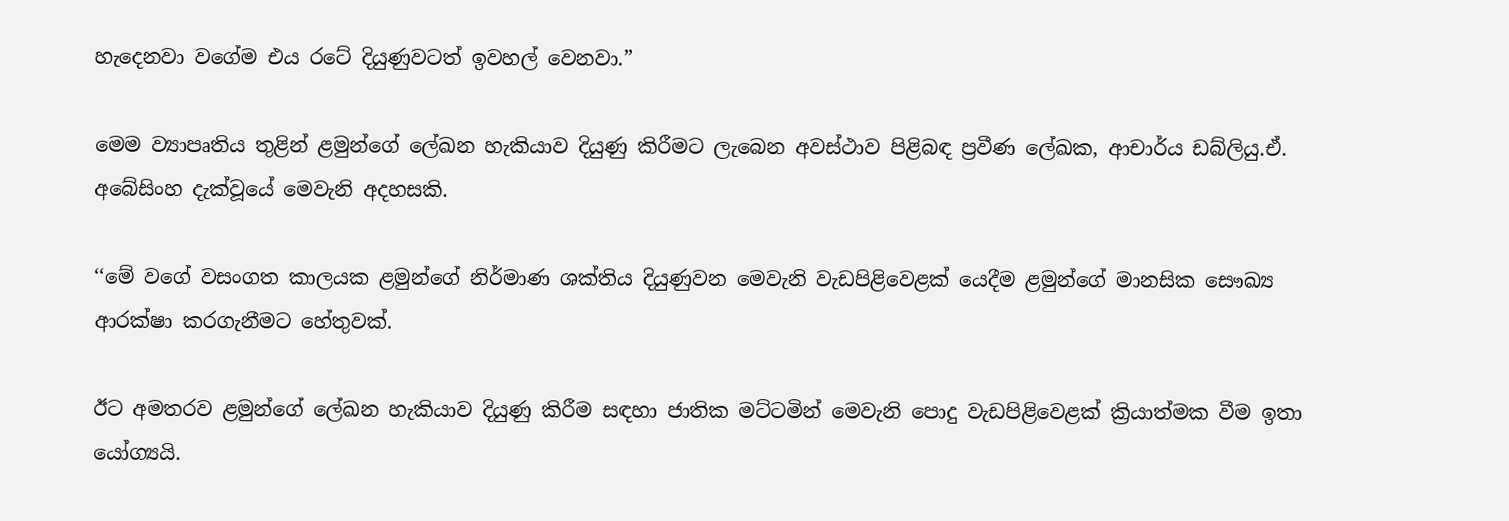හැදෙනවා වගේම එය රටේ දියුණුවටත් ඉවහල් වෙනවා.”

මෙම ව්‍යාපෘතිය තුළින් ළමුන්ගේ ලේඛන හැකියාව දියුණු කිරීමට ලැබෙන අවස්ථාව පිළිබඳ ප්‍රවීණ ලේඛක, ආචාර්ය ඩබ්ලියු.ඒ. අබේසිංහ දැක්වූයේ මෙවැනි අදහසකි.

‘‘මේ වගේ වසංගත කාලයක ළමුන්ගේ නිර්මාණ ශක්තිය දියුණුවන මෙවැනි වැඩපිළිවෙළක් යෙදීම ළමුන්ගේ මානසික සෞඛ්‍ය ආරක්ෂා කරගැනීමට හේතුවක්.

ඊට අමතරව ළමුන්ගේ ලේඛන හැකියාව දියුණු කිරීම සඳහා ජාතික මට්ටමින් මෙවැනි පොදු වැඩපිළිවෙළක් ක්‍රියාත්මක වීම ඉතා යෝග්‍යයි.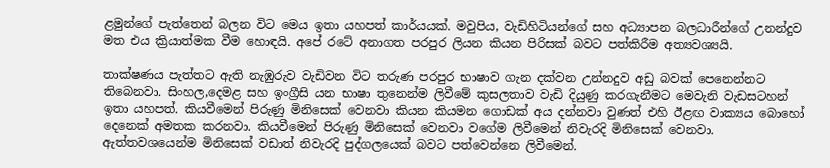ළමුන්ගේ පැත්තෙන් බලන විට මෙය ඉතා යහපත් කාර්යයක්. මවුපිය, වැඩිහිටියන්ගේ සහ අධ්‍යාපන බලධාරීන්ගේ උනන්දුව මත එය ක්‍රියාත්මක වීම හොඳයි. අපේ රටේ අනාගත පරපුර ලියන කියන පිරිසක් බවට පත්කිරීම අත්‍යවශ්‍යයි.

තාක්ෂණය පැත්තට ඇති නැඹුරුව වැඩිවන විට තරුණ පරපුර භාෂාව ගැන දක්වන උන්නදුව අඩු බවක් පෙනෙන්නට තිබෙනවා. සිංහල,දෙමළ සහ ඉංග්‍රීසි යන භාෂා තුනෙන්ම ලිවීමේ කුසලතාව වැඩි දියුණු කරගැනීමට මෙවැනි වැඩසටහන් ඉතා යහපත්. කියවීමෙන් පිරුණු මිනිසෙක් වෙනවා කියන කියමන ගොඩක් අය දන්නවා වුණත් එහි ඊළඟ වාක්‍යය බොහෝ දෙනෙක් අමතක කරනවා. කියවීමෙන් පිරුණු මිනිසෙක් වෙනවා වගේම ලිවීමෙන් නිවැරදි මිනිසෙක් වෙනවා. ඇත්තවශයෙන්ම මිනිසෙක් වඩාත් නිවැරදි පුද්ගලයෙක් බවට පත්වෙන්නෙ ලිවීමෙන්.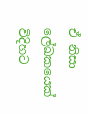ඒ නිසා ලේඛකයෙක් විදිහට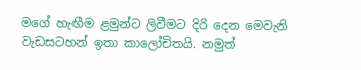මගේ හැඟීම ළමුන්ට ලිවීමට දිරි දෙන මෙවැනි වැඩසටහන් ඉතා කාලෝචිතයි. නමුත්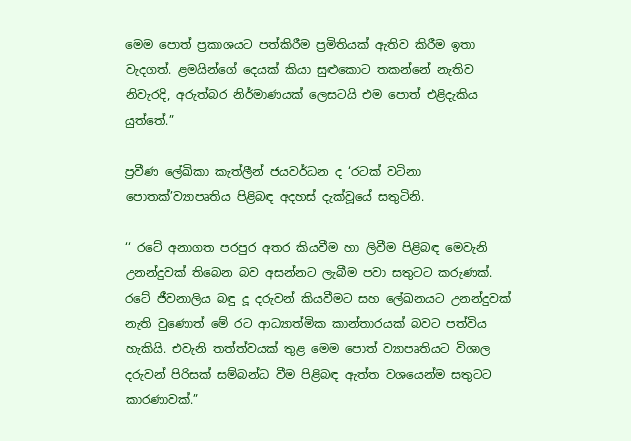මෙම පොත් ප්‍රකාශයට පත්කිරීම ප්‍රමිතියක් ඇතිව කිරීම ඉතා වැදගත්. ළමයින්ගේ දෙයක් කියා සුළුකොට තකන්නේ නැතිව නිවැරදි, අරුත්බර නිර්මාණයක් ලෙසටයි එම පොත් එළිදැකිය යුත්තේ.”

ප්‍රවීණ ලේඛිකා කැත්ලීන් ජයවර්ධන ද ‘රටක් වටිනා පොතක්’ව්‍යාපෘතිය පිළිබඳ අදහස් දැක්වූයේ සතුටිනි.

‘‘ රටේ අනාගත පරපුර අතර කියවීම හා ලිවීම පිළිබඳ මෙවැනි උනන්දුවක් තිබෙන බව අසන්නට ලැබීම පවා සතුටට කරුණක්. රටේ ජීවනාලිය බඳු දූ දරුවන් කියවීමට සහ ලේඛනයට උනන්දුවක් නැති වුණොත් මේ රට ආධ්‍යාත්මික කාන්තාරයක් බවට පත්විය හැකියි. එවැනි තත්ත්වයක් තුළ මෙම පොත් ව්‍යාපෘතියට විශාල දරුවන් පිරිසක් සම්බන්ධ වීම පිළිබඳ ඇත්ත වශයෙන්ම සතුටට කාරණාවක්.”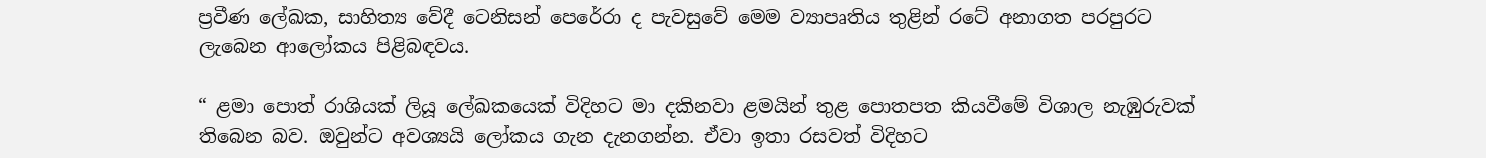ප්‍රවීණ ලේඛක, සාහිත්‍ය වේදී ටෙනිසන් පෙරේරා ද පැවසුවේ මෙම ව්‍යාපෘතිය තුළින් රටේ අනාගත පරපුරට ලැබෙන ආලෝකය පිළිබඳවය.

“ ළමා පොත් රාශියක් ලියූ ලේඛකයෙක් විදිහට මා දකිනවා ළමයින් තුළ පොතපත කියවීමේ විශාල නැඹුරුවක් තිබෙන බව. ඔවුන්ට අවශ්‍යයි ලෝකය ගැන දැනගන්න. ඒවා ඉතා රසවත් විදිහට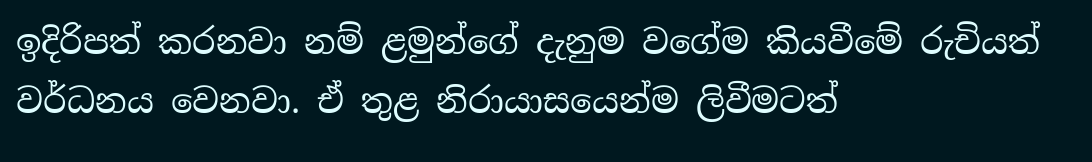ඉදිරිපත් කරනවා නම් ළමුන්ගේ දැනුම වගේම කියවීමේ රුචියත් වර්ධනය වෙනවා. ඒ තුළ නිරායාසයෙන්ම ලිවීමටත්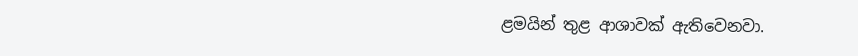ළමයින් තුළ ආශාවක් ඇතිවෙනවා.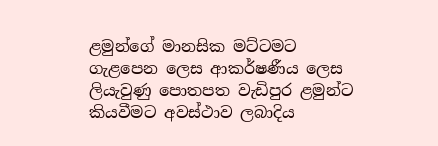ළමුන්ගේ මානසික මට්ටමට ගැළපෙන ලෙස ආකර්ෂණීය ලෙස ලියැවුණු පොතපත වැඩිපුර ළමුන්ට කියවීමට අවස්ථාව ලබාදිය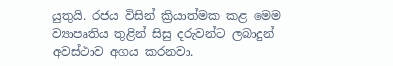යුතුයි. රජය විසින් ක්‍රියාත්මක කළ මෙම ව්‍යාපෘතිය තුළින් සිසු දරුවන්ට ලබාදුන් අවස්ථාව අගය කරනවා.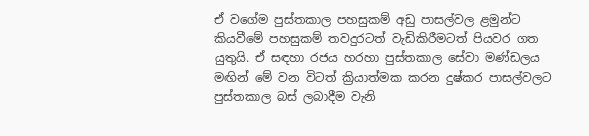ඒ වගේම පුස්තකාල පහසුකම් අඩු පාසල්වල ළමුන්ට කියවීමේ පහසුකම් තවදුරටත් වැඩිකිරීමටත් පියවර ගත යුතුයි. ඒ සඳහා රජය හරහා පුස්තකාල සේවා මණ්ඩලය මඟින් මේ වන විටත් ක්‍රියාත්මක කරන දුෂ්කර පාසල්වලට පුස්තකාල බස් ලබාදීම වැනි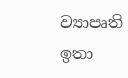ව්‍යාපෘති ඉතා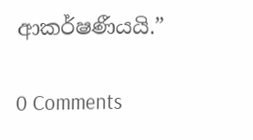ආකර්ෂණීයයි.”

0 Comments